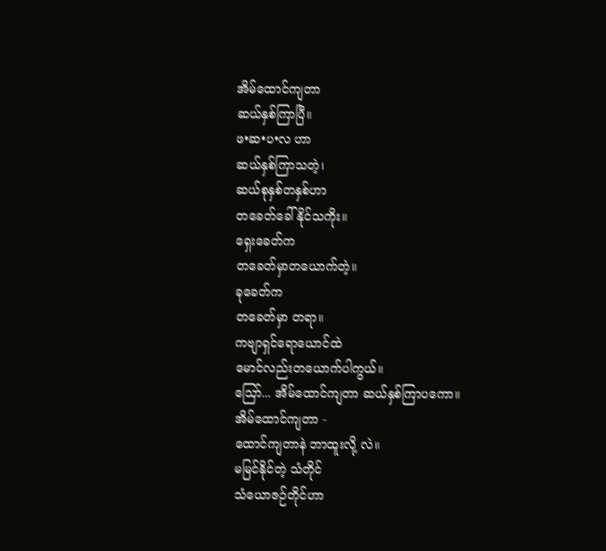အိမ်ထောင်ကျတာ
ဆယ်နှစ်ကြာပြီ။
ဖ•ဆ•ပ•လ ဟာ
ဆယ်နှစ်ကြာသတဲ့၊
ဆယ်စုနှစ်တနှစ်ဟာ
တခေတ်ခေါ်နိုင်သကိုး။
ရှေးခေတ်က
တခေတ်မှာတယောက်တဲ့။
ခုခေတ်က
တခေတ်မှာ တရာ။
ကဗျာရှင်ရောယောင်ထဲ
မောင်လည်းတယောက်ပါကွယ်။
ဪ... အိမ်ထောင်ကျတာ ဆယ်နှစ်ကြာပကော။
အိမ်ထောင်ကျတာ -
ထောင်ကျတာနဲ ဘာထူးလို့ လဲ။
မမြင်နိုင်တဲ့ သံတိုင်
သံယောဇဉ်တိုင်ဟာ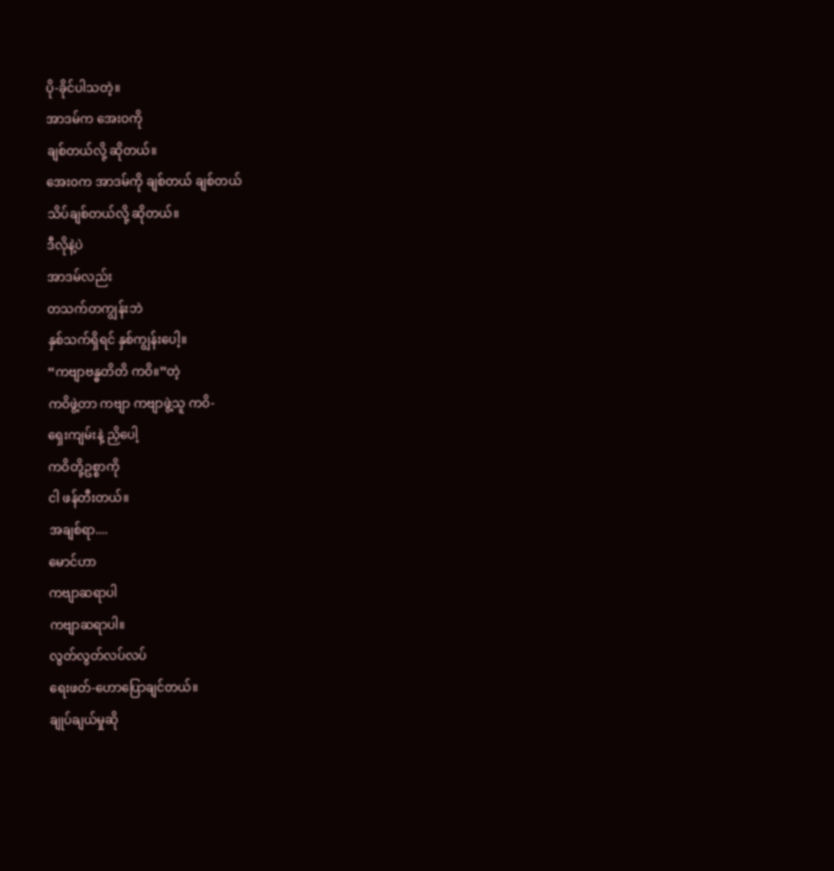ပို-ခိုင်ပါသတဲ့။
အာဒမ်က အေးဝကို
ချစ်တယ်လို့ ဆိုတယ်။
အေး၀က အာဒမ်ကို ချစ်တယ် ချစ်တယ်
သိပ်ချစ်တယ်လို့ ဆိုတယ်။
ဒီလိုနဲ့ပဲ
အာဒမ်လည်း
တသက်တကျွန်းဘဲ
နှစ်သက်ရှိရင် နှစ်ကျွန်းပေါ့။
“ကဗျာဗန္ဓတိတိ ကဝိ။”တဲ့
ကဝိဖွဲ့တာ ကဗျာ ကဗျာဖွဲ့သူ ကဝိ-
ရှေးကျမ်းနဲ့ ညှိပေါ့
ကဝိတို့ဥစ္စာကို
ငါ ဖန်တီးတယ်။
အချစ်ရာ....
မောင်ဟာ
ကဗျာဆရာပါ
ကဗျာဆရာပါ။
လွတ်လွတ်လပ်လပ်
ရေးဖတ်-ဟောပြောချင်တယ်။
ချုပ်ချယ်မှုဆို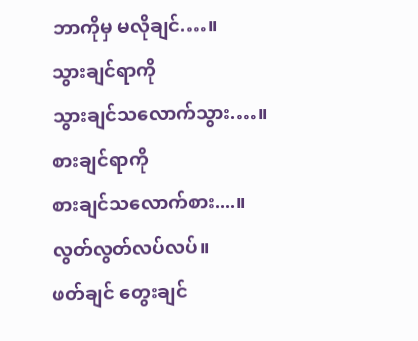ဘာကိုမှ မလိုချင်.…။
သွားချင်ရာကို
သွားချင်သလောက်သွား.…။
စားချင်ရာကို
စားချင်သလောက်စား....။
လွတ်လွတ်လပ်လပ်။
ဖတ်ချင် တွေးချင်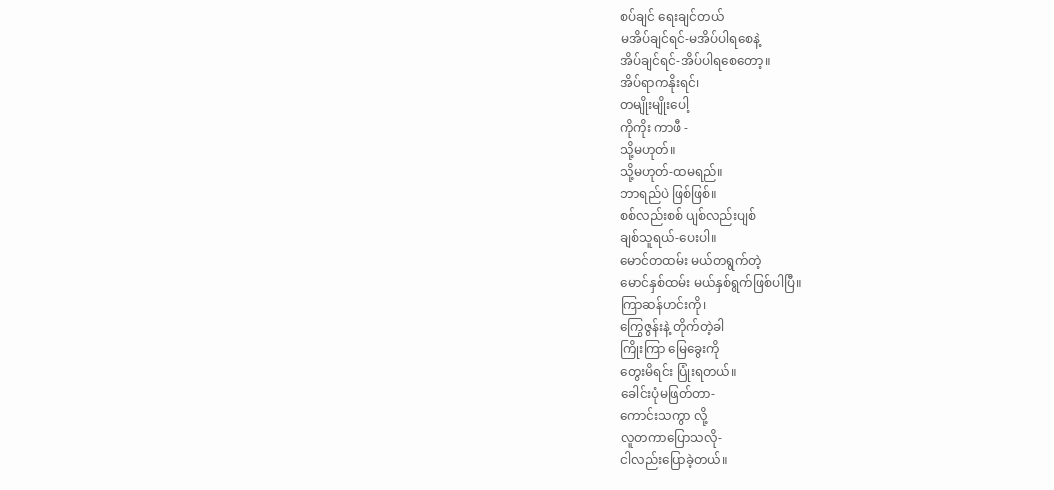စပ်ချင် ရေးချင်တယ်
မအိပ်ချင်ရင်-မအိပ်ပါရစေနဲ့
အိပ်ချင်ရင်-အိပ်ပါရစေတော့။
အိပ်ရာကနိုးရင်၊
တမျိုးမျိုးပေါ့
ကိုကိုး ကာဖီ -
သို့မဟုတ်။
သို့မဟုတ်-ထမရည်။
ဘာရည်ပဲ ဖြစ်ဖြစ်။
စစ်လည်းစစ် ပျစ်လည်းပျစ်
ချစ်သူရယ်-ပေးပါ။
မောင်တထမ်း မယ်တရွက်တဲ့
မောင်နှစ်ထမ်း မယ်နှစ်ရွက်ဖြစ်ပါပြီ။
ကြာဆန်ဟင်းကို၊
ကြွေဇွန်းနဲ့ တိုက်တဲ့ခါ
ကြိုးကြာ မြေခွေးကို
တွေးမိရင်း ပြုံးရတယ်။
ခေါင်းပုံမဖြတ်တာ-
ကောင်းသကွာ လို့
လူတကာပြောသလို-
ငါလည်းပြောခဲ့တယ်။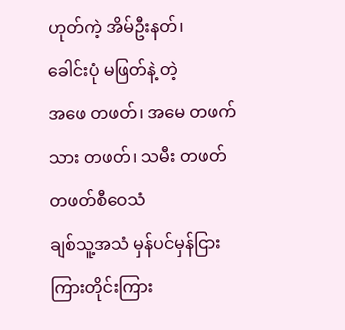ဟုတ်ကဲ့ အိမ်ဦးနတ်၊
ခေါင်းပုံ မဖြတ်နဲ့ တဲ့
အဖေ တဖတ်၊ အမေ တဖက်
သား တဖတ်၊ သမီး တဖတ်
တဖတ်စီဝေသံ
ချစ်သူ့အသံ မှန်ပင်မှန်ငြား
ကြားတိုင်းကြား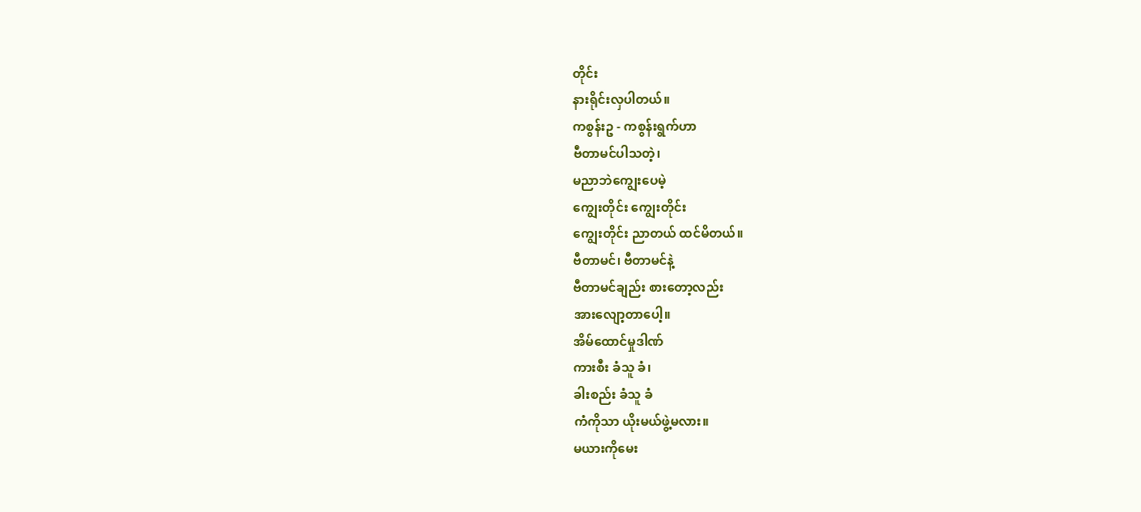တိုင်း
နားရိုင်းလှပါတယ်။
ကစွန်းဥ - ကစွန်းရွက်ဟာ
ဗီတာမင်ပါသတဲ့၊
မညာဘဲကျွေးပေမဲ့
ကျွေးတိုင်း ကျွေးတိုင်း
ကျွေးတိုင်း ညာတယ် ထင်မိတယ်။
ဗီတာမင်၊ ဗီတာမင်နဲ့
ဗီတာမင်ချည်း စားတော့လည်း
အားလျော့တာပေါ့။
အိမ်ထောင်မှုဒါဏ်
ကားစီး ခံသူ ခံ၊
ခါးစည်း ခံသူ ခံ
ကံကိုသာ ယိုးမယ်ဖွဲ့မလား။
မယားကိုမေး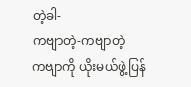တဲ့ခါ-
ကဗျာတဲ့-ကဗျာတဲ့
ကဗျာကို ယိုးမယ်ဖွဲ့ပြန်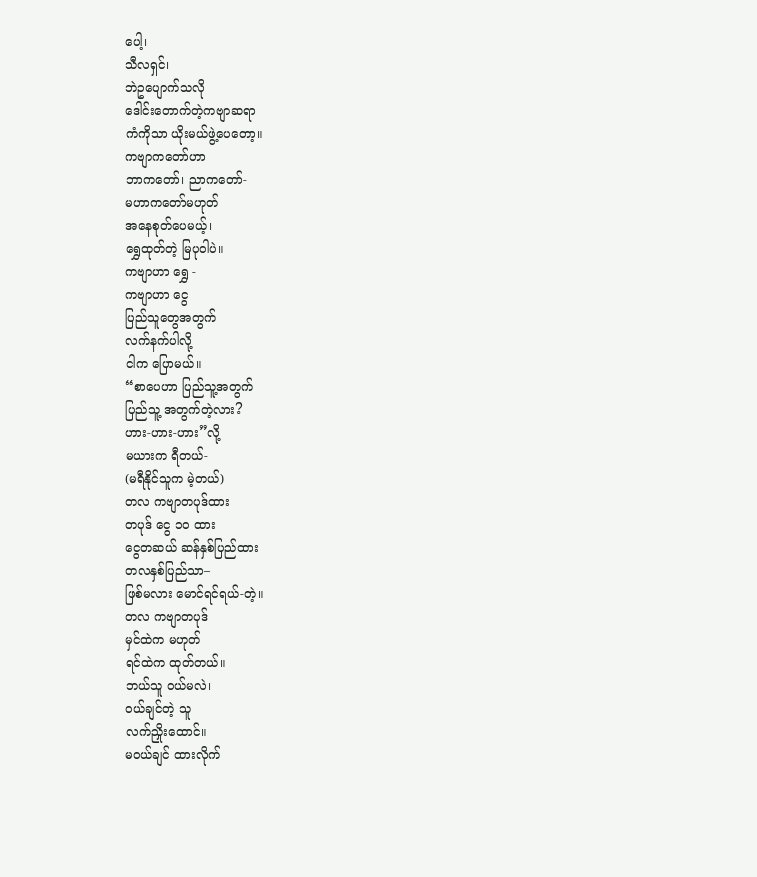ပေါ့၊
သီလရှင်၊
ဘဲဥပျောက်သလို
ဒေါင်းတောက်တဲ့ကဗျာဆရာ
ကံကိုသာ ယိုးမယ်ဖွဲ့ပေတော့။
ကဗျာကတော်ဟာ
ဘာကတော်၊ ညာကတော်-
မဟာကတော်မဟုတ်
အနေစုတ်ပေမယ့်၊
ရွှေထုတ်တဲ့ မြပုဝါပဲ။
ကဗျာဟာ ရွှေ -
ကဗျာဟာ ငွေ
ပြည်သူတွေအတွက်
လက်နက်ပါလို့
ငါက ပြောမယ်။
“စာပေဟာ ပြည်သူ့အတွက်
ပြည်သူ့ အတွက်တဲ့လား?
ဟား-ဟား-ဟား”လို့
မယားက ရီတယ်-
(မရီနိုင်သူက မဲ့တယ်)
တလ ကဗျာတပုဒ်ထား
တပုဒ် ငွေ ၁ဝ ထား
ငွေတဆယ် ဆန်နှစ်ပြည်ထား
တလနှစ်ပြည်သာ–
ဖြစ်မလား မောင်ရင်ရယ်-တဲ့။
တလ ကဗျာတပုဒ်
မှင်ထဲက မဟုတ်
ရင်ထဲက ထုတ်တယ်။
ဘယ်သူ ဝယ်မလဲ၊
ဝယ်ချင်တဲ့ သူ
လက်ညှိုးထောင်။
မဝယ်ချင် ထားလိုက်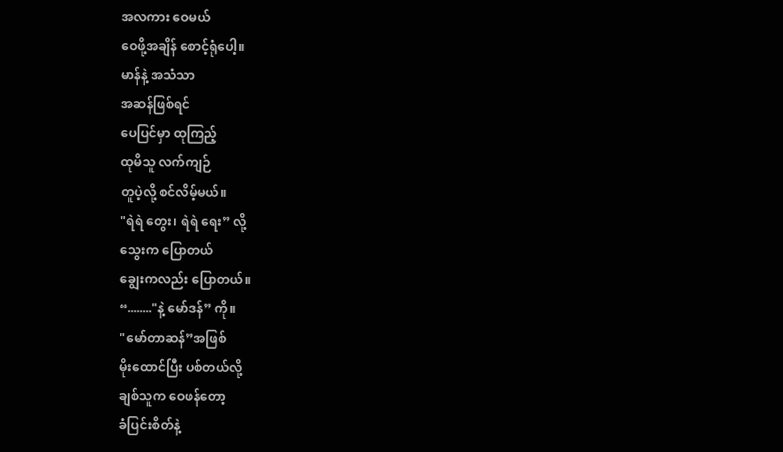အလကား ဝေမယ်
ဝေဖို့အချိန် စောင့်ရုံပေါ့။
မာန်နဲ့ အသံသာ
အဆန်ဖြစ်ရင်
ပေပြင်မှာ ထုကြည့်
ထုမိသူ လက်ကျဉ်
တူပဲ့လို့ စင်လိမ့်မယ်။
"ရဲရဲ တွေး၊ ရဲရဲ ရေး” လို့
သွေးက ပြောတယ်
ချွေးကလည်း ပြောတယ်။
“........"နဲ့ မော်ဒန်” ကို။
"မော်တာဆန်”အဖြစ်
မိုးထောင်ပြီး ပစ်တယ်လို့
ချစ်သူက ဝေဖန်တော့
ခံပြင်းစိတ်နဲ့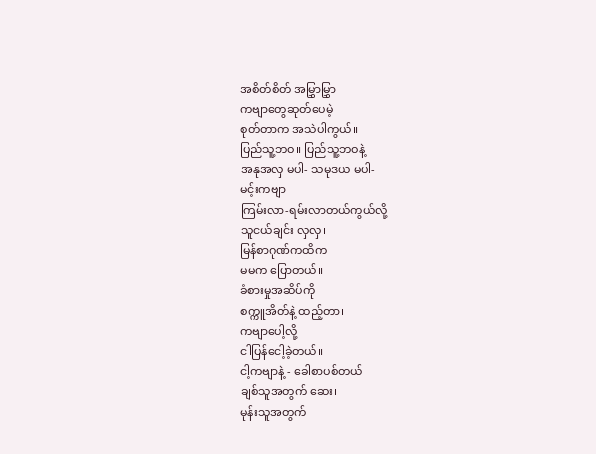အစိတ်စိတ် အမြွှာမြွှာ
ကဗျာတွေဆုတ်ပေမဲ့
စုတ်တာက အသဲပါကွယ်။
ပြည်သူ့ဘဝ။ ပြည်သူ့ဘဝနဲ့
အနုအလှ မပါ- သမုဒယ မပါ-
မင့်းကဗျာ
ကြမ်းလာ-ရမ်းလာတယ်ကွယ်လို့
သူငယ်ချင်း လှလှ၊
မြန်စာဂုဏ်ကထိက
မမက ပြောတယ်။
ခံစားမှုအဆိပ်ကို
စက္ကူအိတ်နဲ့ ထည့်တာ၊
ကဗျာပေါ့လို့
ငါပြန်ငေါ့ခဲ့တယ်။
ငါ့ကဗျာနဲ့ - ခေါစာပစ်တယ်
ချစ်သူအတွက် ဆေး၊
မုန်းသူအတွက်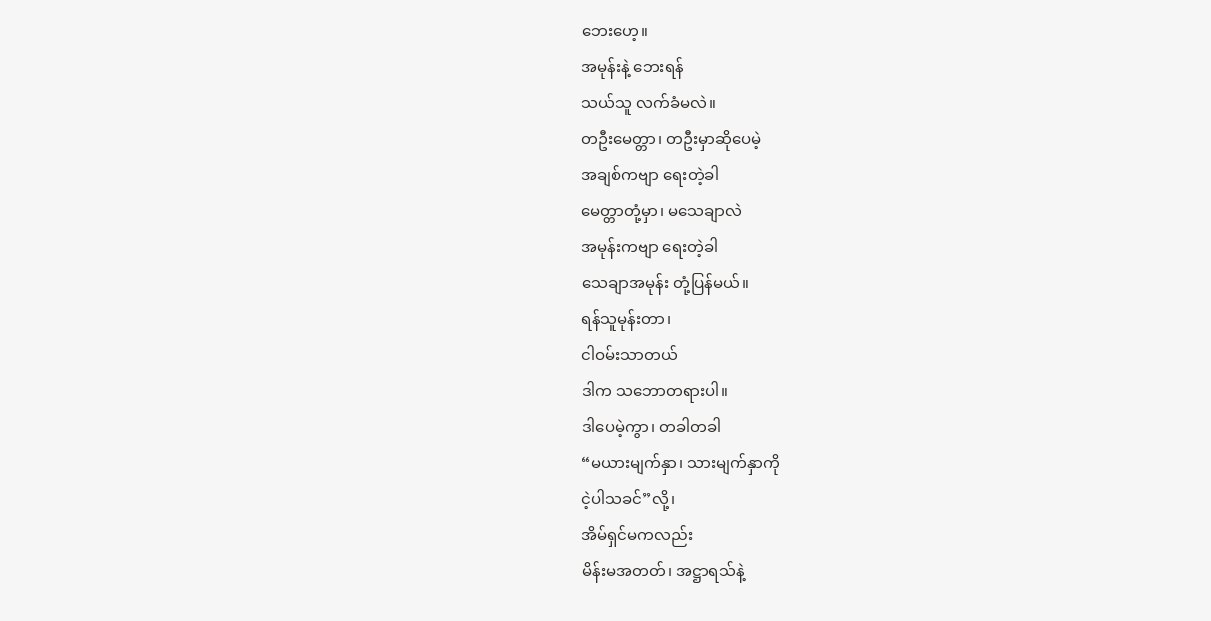ဘေးဟေ့။
အမုန်းနဲ့ ဘေးရန်
သယ်သူ လက်ခံမလဲ။
တဦးမေတ္တာ၊ တဦးမှာဆိုပေမဲ့
အချစ်ကဗျာ ရေးတဲ့ခါ
မေတ္တာတုံ့မှာ၊ မသေချာလဲ
အမုန်းကဗျာ ရေးတဲ့ခါ
သေချာအမုန်း တုံ့ပြန်မယ်။
ရန်သူမုန်းတာ၊
ငါဝမ်းသာတယ်
ဒါက သဘောတရားပါ။
ဒါပေမဲ့ကွာ၊ တခါတခါ
“မယားမျက်နှာ၊ သားမျက်နှာကို
ငဲ့ပါသခင်”လို့၊
အိမ်ရှင်မကလည်း
မိန်းမအတတ်၊ အဋ္ဌာရသ်နဲ့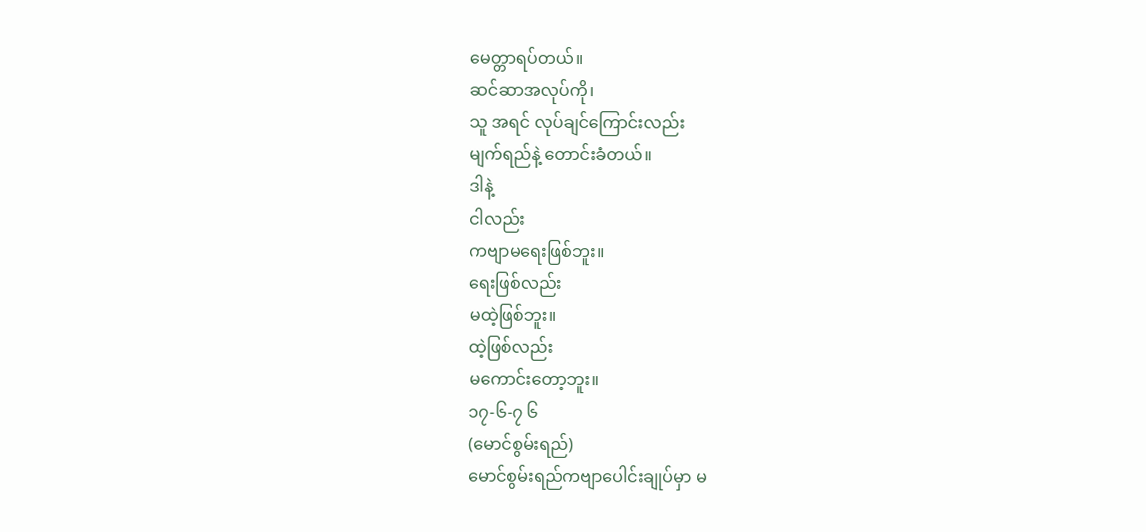မေတ္တာရပ်တယ်။
ဆင်ဆာအလုပ်ကို၊
သူ အရင် လုပ်ချင်ကြောင်းလည်း
မျက်ရည်နဲ့ တောင်းခံတယ်။
ဒါနဲ့
ငါလည်း
ကဗျာမရေးဖြစ်ဘူး။
ရေးဖြစ်လည်း
မထဲ့ဖြစ်ဘူး။
ထဲ့ဖြစ်လည်း
မကောင်းတော့ဘူး။
၁၇-၆-၇ ၆
(မောင်စွမ်းရည်)
မောင်စွမ်းရည်ကဗျာပေါင်းချုပ်မှာ မ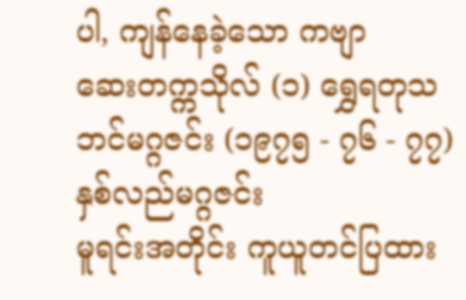ပါ, ကျန်နေခဲ့သော ကဗျာ
ဆေးတက္ကသိုလ် (၁) ရွှေရတုသဘင်မဂ္ဂဇင်း (၁၉၇၅ - ၇၆ - ၇၇) နှစ်လည်မဂ္ဂဇင်း
မူရင်းအတိုင်း ကူယူတင်ပြထား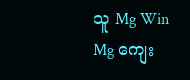သူ Mg Win Mg ကျေး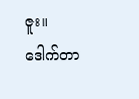ဇူး။
ဒေါက်တာ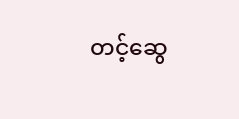တင့်ဆွေ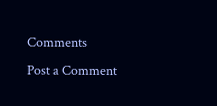Comments
Post a Comment